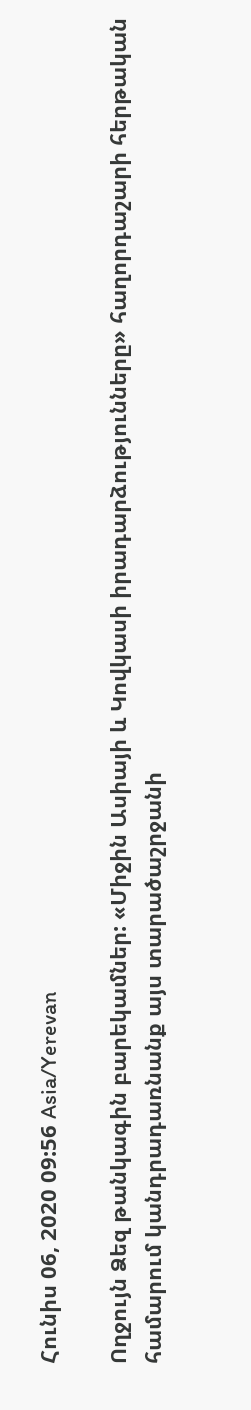Հունիս 06, 2020 09:56 Asia/Yerevan

Ողջույն Ձեզ թանկագին բարեկամներ: «Միջին Ասիայի և Կովկասի իրադարձությունները» հաղորդաշարի հերթական համարում կանդրադառնանք այս տարածաշրջանի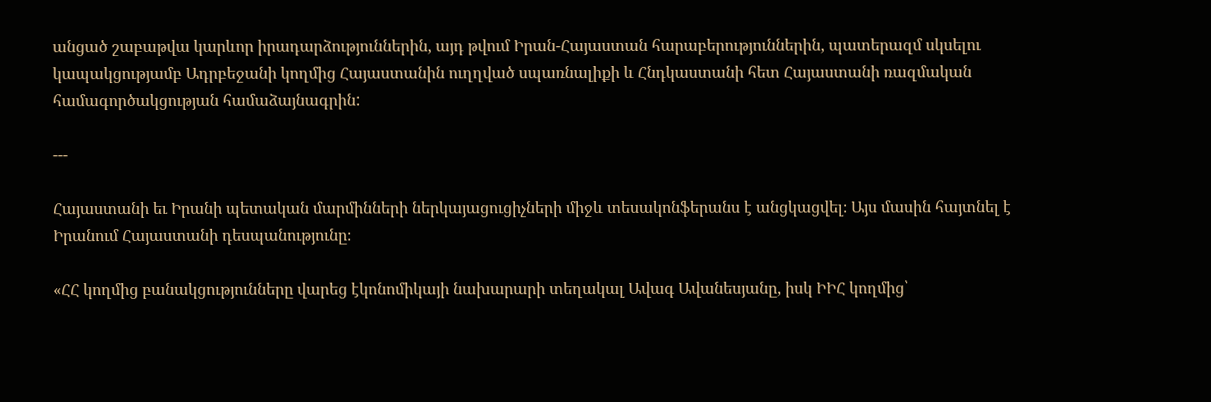անցած շաբաթվա կարևոր իրադարձություններին, այդ թվում Իրան-Հայաստան հարաբերություններին, պատերազմ սկսելու կապակցությամբ Ադրբեջանի կողմից Հայաստանին ուղղված սպառնալիքի և Հնդկաստանի հետ Հայաստանի ռազմական համագործակցության համաձայնագրին:

---

Հայաստանի եւ Իրանի պետական մարմինների ներկայացուցիչների միջև տեսակոնֆերանս է անցկացվել։ Այս մասին հայտնել է Իրանում Հայաստանի դեսպանությունը։

«ՀՀ կողմից բանակցությունները վարեց էկոնոմիկայի նախարարի տեղակալ Ավագ Ավանեսյանը, իսկ ԻԻՀ կողմից՝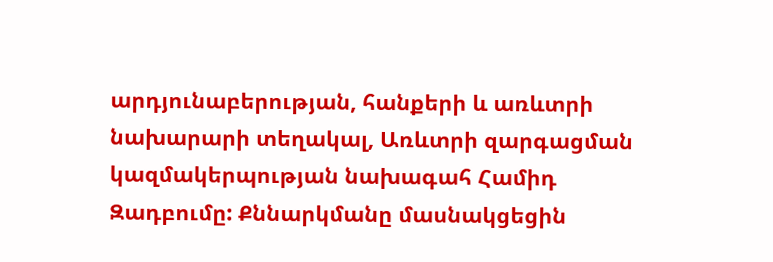արդյունաբերության, հանքերի և առևտրի նախարարի տեղակալ, Առևտրի զարգացման կազմակերպության նախագահ Համիդ Զադբումը: Քննարկմանը մասնակցեցին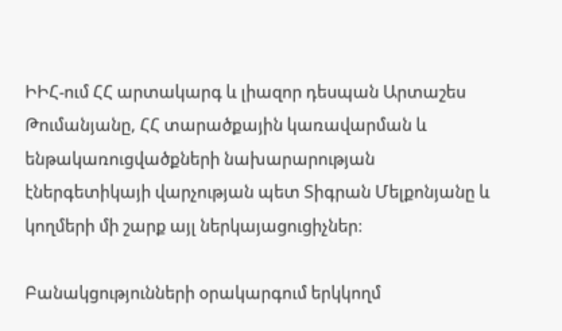ԻԻՀ-ում ՀՀ արտակարգ և լիազոր դեսպան Արտաշես Թումանյանը, ՀՀ տարածքային կառավարման և ենթակառուցվածքների նախարարության էներգետիկայի վարչության պետ Տիգրան Մելքոնյանը և կողմերի մի շարք այլ ներկայացուցիչներ:

Բանակցությունների օրակարգում երկկողմ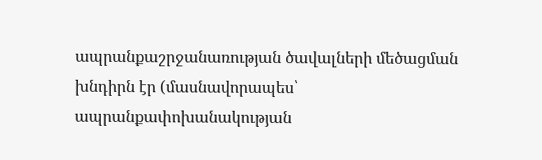ապրանքաշրջանառության ծավալների մեծացման խնդիրն էր (մասնավորապես՝ ապրանքափոխանակության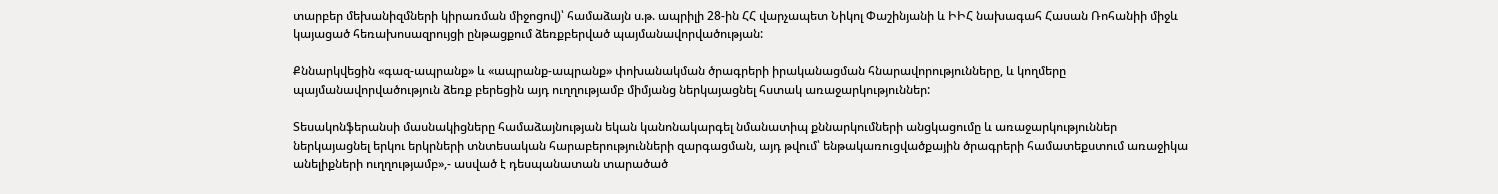տարբեր մեխանիզմների կիրառման միջոցով)՝ համաձայն ս.թ. ապրիլի 28-ին ՀՀ վարչապետ Նիկոլ Փաշինյանի և ԻԻՀ նախագահ Հասան Ռոհանիի միջև կայացած հեռախոսազրույցի ընթացքում ձեռքբերված պայմանավորվածության:

Քննարկվեցին «գազ-ապրանք» և «ապրանք-ապրանք» փոխանակման ծրագրերի իրականացման հնարավորությունները, և կողմերը պայմանավորվածություն ձեռք բերեցին այդ ուղղությամբ միմյանց ներկայացնել հստակ առաջարկություններ:

Տեսակոնֆերանսի մասնակիցները համաձայնության եկան կանոնակարգել նմանատիպ քննարկումների անցկացումը և առաջարկություններ ներկայացնել երկու երկրների տնտեսական հարաբերությունների զարգացման, այդ թվում՝ ենթակառուցվածքային ծրագրերի համատեքստում առաջիկա անելիքների ուղղությամբ»,- ասված է դեսպանատան տարածած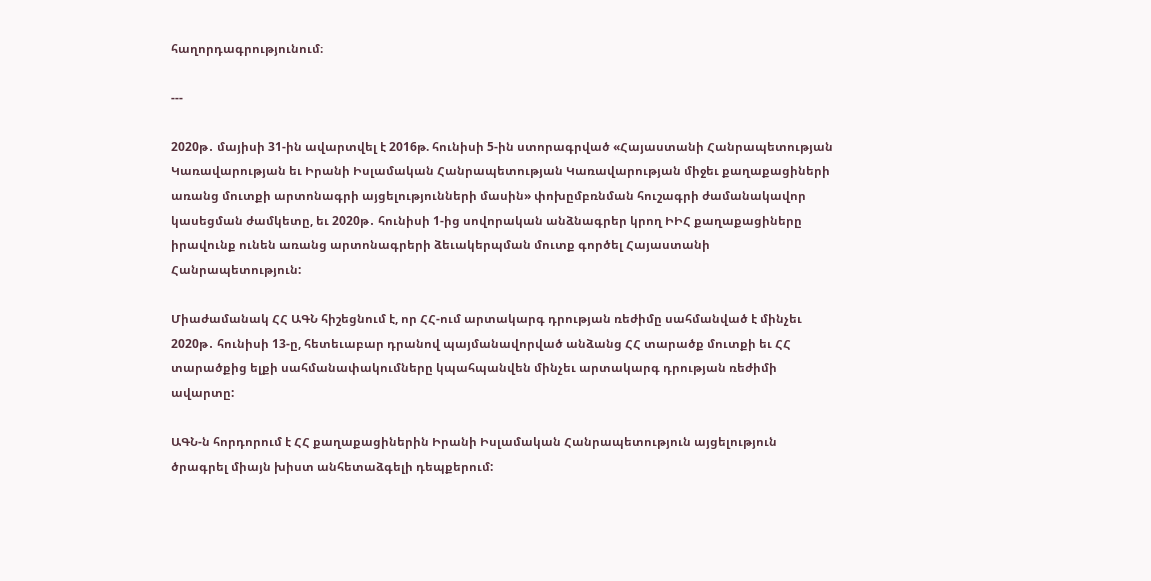հաղորդագրությունում։

---

2020թ․ մայիսի 31-ին ավարտվել է 2016թ. հունիսի 5-ին ստորագրված «Հայաստանի Հանրապետության Կառավարության եւ Իրանի Իսլամական Հանրապետության Կառավարության միջեւ քաղաքացիների առանց մուտքի արտոնագրի այցելությունների մասին» փոխըմբռնման հուշագրի ժամանակավոր կասեցման ժամկետը, եւ 2020թ․ հունիսի 1-ից սովորական անձնագրեր կրող ԻԻՀ քաղաքացիները իրավունք ունեն առանց արտոնագրերի ձեւակերպման մուտք գործել Հայաստանի Հանրապետություն:

Միաժամանակ ՀՀ ԱԳՆ հիշեցնում է, որ ՀՀ-ում արտակարգ դրության ռեժիմը սահմանված է մինչեւ 2020թ․ հունիսի 13-ը, հետեւաբար դրանով պայմանավորված անձանց ՀՀ տարածք մուտքի եւ ՀՀ տարածքից ելքի սահմանափակումները կպահպանվեն մինչեւ արտակարգ դրության ռեժիմի ավարտը:

ԱԳՆ-ն հորդորում է ՀՀ քաղաքացիներին Իրանի Իսլամական Հանրապետություն այցելություն ծրագրել միայն խիստ անհետաձգելի դեպքերում: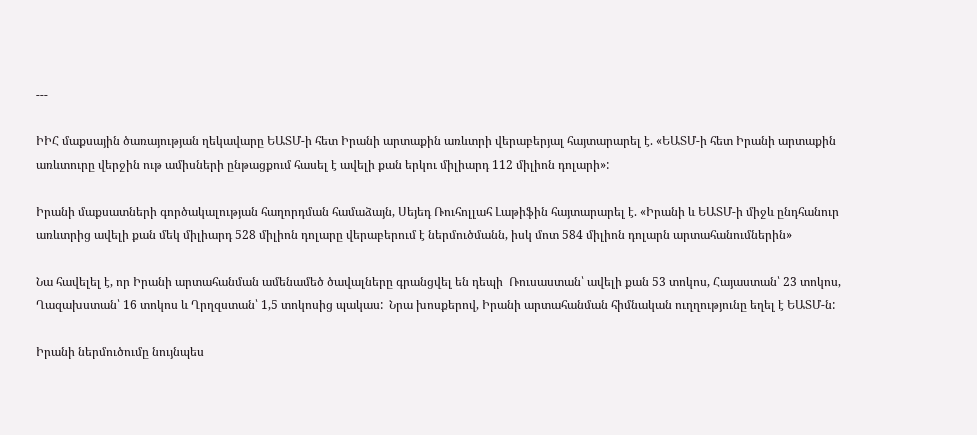---

ԻԻՀ մաքսային ծառայության ղեկավարը ԵԱՏՄ-ի հետ Իրանի արտաքին առևտրի վերաբերյալ հայտարարել է. «ԵԱՏՄ-ի հետ Իրանի արտաքին առևտուրը վերջին ութ ամիսների ընթացքում հասել է ավելի քան երկու միլիարդ 112 միլիոն դոլարի»:

Իրանի մաքսատների գործակալության հաղորդման համաձայն, Սեյեդ Ռուհոլլահ Լաթիֆին հայտարարել է. «Իրանի և ԵԱՏՄ-ի միջև ընդհանուր առևտրից ավելի քան մեկ միլիարդ 528 միլիոն դոլարը վերաբերում է ներմուծմանն, իսկ մոտ 584 միլիոն դոլարն արտահանումներին»

Նա հավելել է, որ Իրանի արտահանման ամենամեծ ծավալները գրանցվել են դեպի  Ռուսաստան՝ ավելի քան 53 տոկոս, Հայաստան՝ 23 տոկոս, Ղազախստան՝ 16 տոկոս և Ղրղզստան՝ 1,5 տոկոսից պակաս:  Նրա խոսքերով, Իրանի արտահանման հիմնական ուղղությունը եղել է ԵԱՏՄ-ն:

Իրանի ներմուծումը նույնպես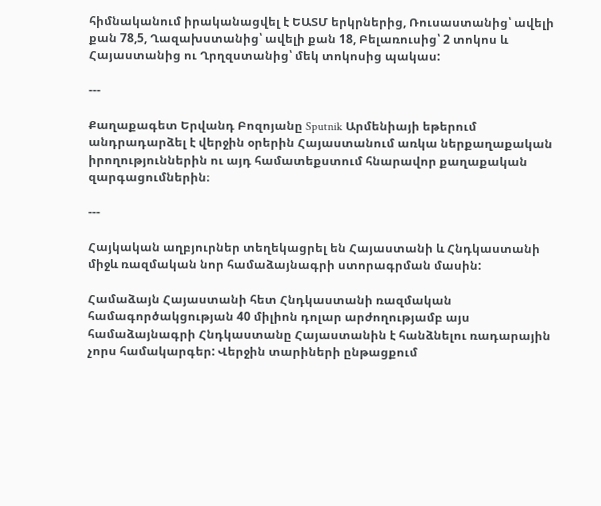հիմնականում իրականացվել է ԵԱՏՄ երկրներից, Ռուսաստանից՝ ավելի քան 78,5, Ղազախստանից՝ ավելի քան 18, Բելառուսից՝ 2 տոկոս և Հայաստանից ու Ղրղզստանից՝ մեկ տոկոսից պակաս:

---

Քաղաքագետ Երվանդ Բոզոյանը Sputnik Արմենիայի եթերում անդրադարձել է վերջին օրերին Հայաստանում առկա ներքաղաքական իրողություններին ու այդ համատեքստում հնարավոր քաղաքական զարգացումներին։

---

Հայկական աղբյուրներ տեղեկացրել են Հայաստանի և Հնդկաստանի միջև ռազմական նոր համաձայնագրի ստորագրման մասին:

Համաձայն Հայաստանի հետ Հնդկաստանի ռազմական համագործակցության 40 միլիոն դոլար արժողությամբ այս համաձայնագրի Հնդկաստանը Հայաստանին է հանձնելու ռադարային չորս համակարգեր: Վերջին տարիների ընթացքում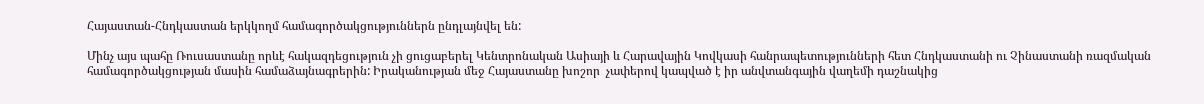Հայաստան-Հնդկաստան երկկողմ համագործակցություններն ընդլայնվել են:

Մինչ այս պահը Ռուսաստանը որևէ հակազդեցություն չի ցուցաբերել Կենտրոնական Ասիայի և Հարավային Կովկասի հանրապետությունների հետ Հնդկաստանի ու Չինաստանի ռազմական համագործակցության մասին համաձայնագրերին: Իրականության մեջ Հայաստանը խոշոր  չափերով կապված է իր անվտանգային վաղեմի դաշնակից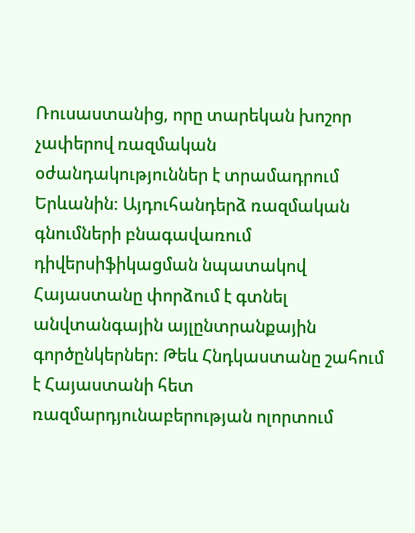Ռուսաստանից, որը տարեկան խոշոր չափերով ռազմական օժանդակություններ է տրամադրում Երևանին: Այդուհանդերձ ռազմական գնումների բնագավառում դիվերսիֆիկացման նպատակով Հայաստանը փորձում է գտնել անվտանգային այլընտրանքային գործընկերներ: Թեև Հնդկաստանը շահում է Հայաստանի հետ  ռազմարդյունաբերության ոլորտում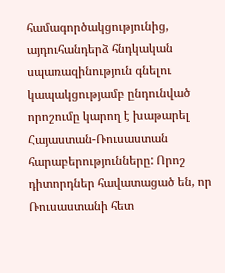համագործակցությունից, այդուհանդերձ հնդկական սպառազինություն գնելու կապակցությամբ ընդունված որոշումը կարող է խաթարել Հայաստան-Ռուսաստան հարաբերությունները: Որոշ դիտորդներ հավատացած են, որ Ռուսաստանի հետ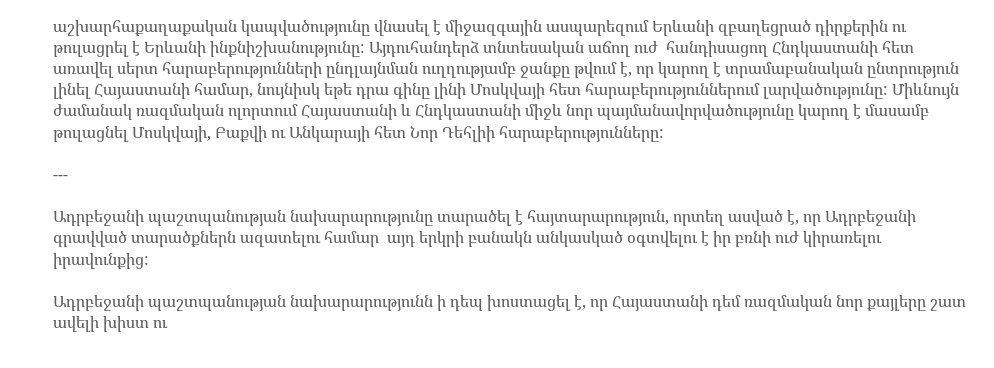աշխարհաքաղաքական կապվածությունը վնասել է միջազգային ասպարեզում Երևանի զբաղեցրած դիրքերին ու թուլացրել է Երևանի ինքնիշխանությունը: Այդուհանդերձ տնտեսական աճող ուժ  հանդիսացող Հնդկաստանի հետ առավել սերտ հարաբերությունների ընդլայնման ուղղությամբ ջանքը թվում է, որ կարող է տրամաբանական ընտրություն լինել Հայաստանի համար, նույնիսկ եթե դրա գինը լինի Մոսկվայի հետ հարաբերություններում լարվածությունը: Միևնույն ժամանակ ռազմական ոլորտում Հայաստանի և Հնդկաստանի միջև նոր պայմանավորվածությունը կարող է մասամբ թուլացնել Մոսկվայի, Բաքվի ու Անկարայի հետ Նոր Դեհլիի հարաբերությունները:

---

Ադրբեջանի պաշտպանության նախարարությունը տարածել է հայտարարություն, որտեղ ասված է, որ Ադրբեջանի գրավված տարածքներն ազատելու համար  այդ երկրի բանակն անկասկած օգտվելու է իր բռնի ուժ կիրառելու իրավունքից:

Ադրբեջանի պաշտպանության նախարարությունն ի դեպ խոստացել է, որ Հայաստանի դեմ ռազմական նոր քայլերը շատ ավելի խիստ ու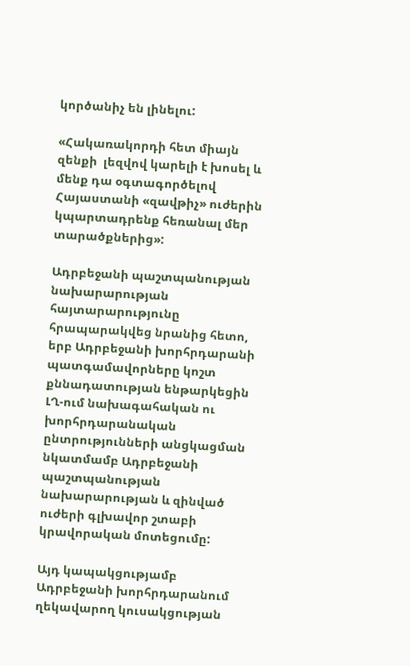կործանիչ են լինելու:

«Հակառակորդի հետ միայն զենքի  լեզվով կարելի է խոսել և մենք դա օգտագործելով Հայաստանի «զավթիչ» ուժերին կպարտադրենք հեռանալ մեր տարածքներից»:

Ադրբեջանի պաշտպանության նախարարության հայտարարությունը հրապարակվեց նրանից հետո, երբ Ադրբեջանի խորհրդարանի պատգամավորները կոշտ քննադատության ենթարկեցին  ԼՂ-ում նախագահական ու խորհրդարանական ընտրությունների անցկացման նկատմամբ Ադրբեջանի պաշտպանության նախարարության և զինված ուժերի գլխավոր շտաբի կրավորական մոտեցումը:

Այդ կապակցությամբ Ադրբեջանի խորհրդարանում ղեկավարող կուսակցության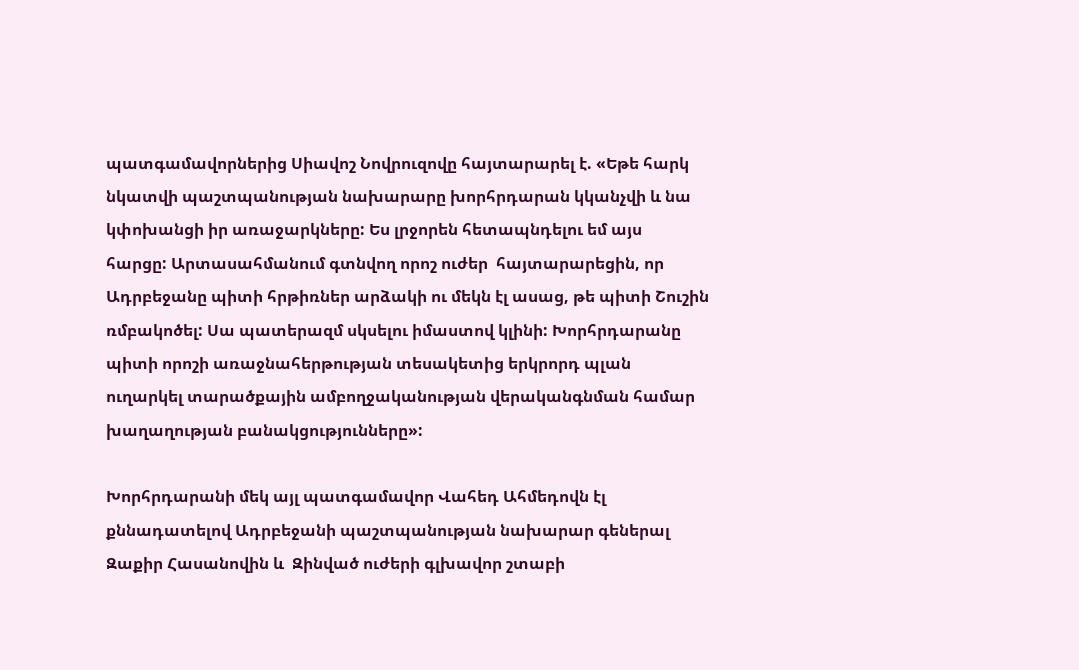պատգամավորներից Սիավոշ Նովրուզովը հայտարարել է. «Եթե հարկ նկատվի պաշտպանության նախարարը խորհրդարան կկանչվի և նա կփոխանցի իր առաջարկները: Ես լրջորեն հետապնդելու եմ այս  հարցը: Արտասահմանում գտնվող որոշ ուժեր  հայտարարեցին, որ Ադրբեջանը պիտի հրթիռներ արձակի ու մեկն էլ ասաց, թե պիտի Շուշին ռմբակոծել: Սա պատերազմ սկսելու իմաստով կլինի: Խորհրդարանը պիտի որոշի առաջնահերթության տեսակետից երկրորդ պլան ուղարկել տարածքային ամբողջականության վերականգնման համար խաղաղության բանակցությունները»:

Խորհրդարանի մեկ այլ պատգամավոր Վահեդ Ահմեդովն էլ քննադատելով Ադրբեջանի պաշտպանության նախարար գեներալ Զաքիր Հասանովին և  Զինված ուժերի գլխավոր շտաբի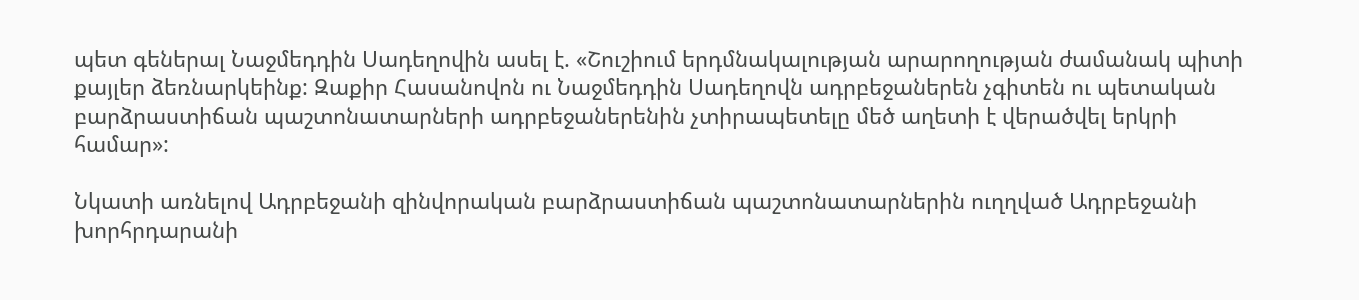պետ գեներալ Նաջմեդդին Սադեղովին ասել է. «Շուշիում երդմնակալության արարողության ժամանակ պիտի քայլեր ձեռնարկեինք: Զաքիր Հասանովոն ու Նաջմեդդին Սադեղովն ադրբեջաներեն չգիտեն ու պետական բարձրաստիճան պաշտոնատարների ադրբեջաներենին չտիրապետելը մեծ աղետի է վերածվել երկրի համար»:

Նկատի առնելով Ադրբեջանի զինվորական բարձրաստիճան պաշտոնատարներին ուղղված Ադրբեջանի խորհրդարանի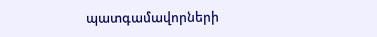պատգամավորների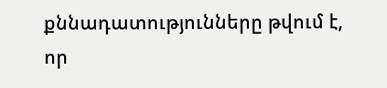քննադատությունները թվում է, որ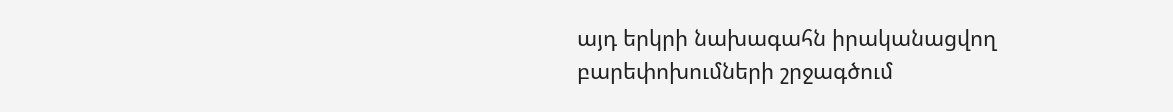այդ երկրի նախագահն իրականացվող բարեփոխումների շրջագծում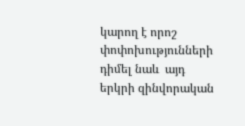կարող է որոշ փոփոխությունների դիմել նաև  այդ երկրի զինվորական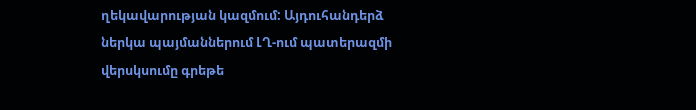ղեկավարության կազմում: Այդուհանդերձ ներկա պայմաններում ԼՂ-ում պատերազմի վերսկսումը գրեթե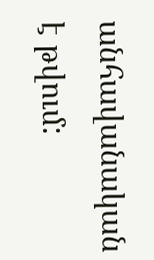անհավանական է թվում: